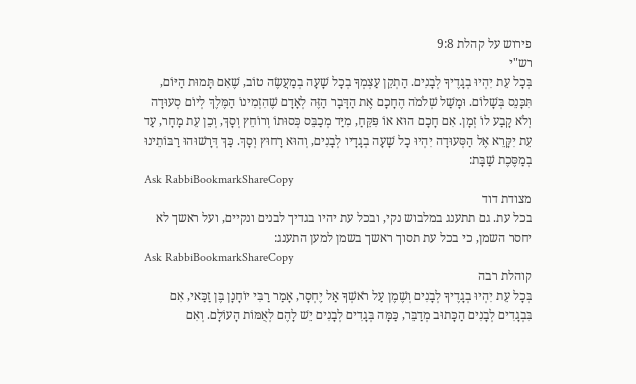פירוש על קהלת 9:8
רש"י
בְּכָל עֵת יִהְיוּ בְגָדֶיךָ לְבָנִים. הַתְקֵן עַצְמְךָ בְכָל שָׁעָה בְמַעֲשֶׂה טוֹב, שֶׁאִם תָּמוּת הַיּוֹם, תִּכָּנֵס בְּשָׁלוֹם. וּמָשַׁל שְׁלֹמֹה הֶחָכָם אֶת הַדָּבָר הַזֶּה לְאָדָם שֶׁהִזְמִינוֹ הַמֶּלֶךְ לְיוֹם סְעוּדָה וְלֹא קָבַע לוֹ זְמָן. אִם חָכָם הוּא אוֹ פִּקֵּחַ, מִיַּד מְכַבֵּס כְּסוּתוֹ וְרוֹחֵץ וְסָךְ, וְכֵן עֵת מָחָר, עַד עֵת יִקָּרֵא אֶל הַסְּעוּדָה יִהְיוּ כָל שָׁעָה בְגָדָיו לְבָנִים, וְהוּא רָחוּץ וְסָךְ. כַּךְ דְּרָשׁוּהוּ רַבּוֹתֵינוּ בְמַסֶּכֶת שַׁבָּת:
Ask RabbiBookmarkShareCopy
מצודת דוד
בכל עת. גם תתענג במלבוש נקי, ובכל עת יהיו בגדיך לבנים ונקיים, ועל ראשך לא יחסר השמן, כי בכל עת תסוך ראשך בשמן למען התענג:
Ask RabbiBookmarkShareCopy
קוהלת רבה
בְּכָל עֵת יִהְיוּ בְגָדֶיךָ לְבָנִים וְשֶׁמֶן עַל רֹאשְׁךָ אַל יֶחְסָר, אָמַר רַבִּי יוֹחָנָן בֶּן זַכַּאי, אִם בִּבְגָדִים לְבָנִים הַכָּתוּב מְדַבֵּר, כַּמָּה בְּגָדִים לְבָנִים יֵשׁ לָהֶם לְאֻמּוֹת הָעוֹלָם. וְאִם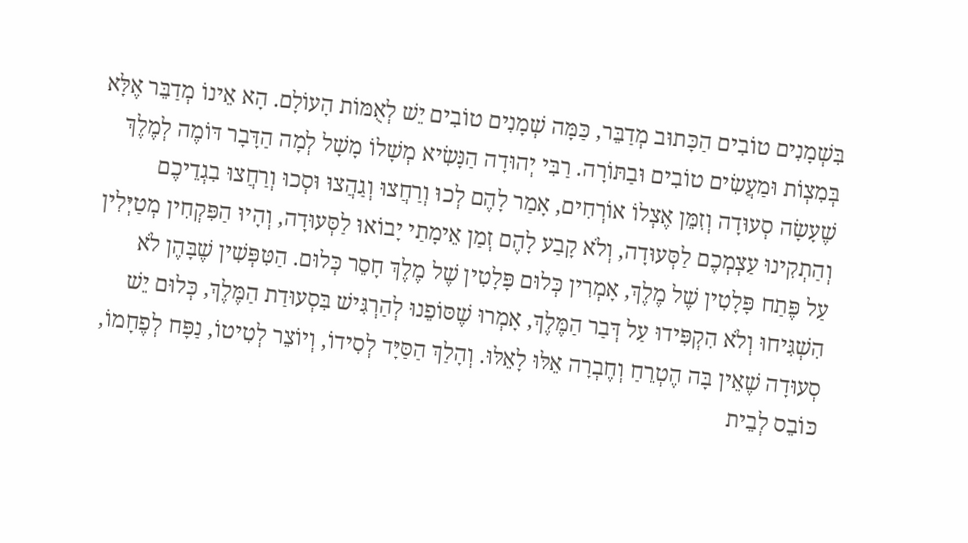בִּשְׁמָנִים טוֹבִים הַכָּתוּב מְדַבֵּר, כַּמָּה שְׁמָנִים טוֹבִים יֵשׁ לְאֻמּוֹת הָעוֹלָם. הָא אֵינוֹ מְדַבֵּר אֶלָּא בְּמִצְוֹת וּמַעֲשִׂים טוֹבִים וּבַתּוֹרָה. רַבִּי יְהוּדָה הַנָּשִׂיא מְשָׁלוֹ מָשָׁל לְמָה הַדָּבָר דּוֹמֶה לְמֶלֶךְ שֶׁעָשָׂה סְעוּדָה וְזִמֵּן אֶצְלוֹ אוֹרְחִים, אָמַר לָהֶם לְכוּ וְרַחֲצוּ וְגַהֲצוּ וּסְכוּ וְרַחֲצוּ בִגְדֵיכֶם וְהַתְקִינוּ עַצְמְכֶם לַסְּעוּדָה, וְלֹא קָבַע לָהֶם זְמַן אֵימָתַי יָבוֹאוּ לַסְּעוּדָה, וְהָיוּ הַפִּקְחִין מְטַיְּלִין עַל פֶּתַח פָּלָטִין שֶׁל מֶלֶךְ, אָמְרִין כְּלוּם פָּלָטִין שֶׁל מֶלֶךְ חָסֵר כְּלוּם. הַטִּפְּשִׁין שֶׁבָּהֶן לֹא הִשְׁגִּיחוּ וְלֹא הִקְפִּידוּ עַל דְּבַר הַמֶּלֶךְ, אָמְרוּ שֶׁסּוֹפֵנוּ לְהַרְגִּישׁ בִּסְעוּדַת הַמֶּלֶךְ, כְּלוּם יֵשׁ סְעוּדָה שֶׁאֵין בָּה הֶטְרֵחַ וְחֶבְרָה אֵלּוּ לָאֵלּוּ. וְהָלַךְ הַסַּיָּד לְסִידוֹ, וְיוֹצֵר לְטִיטוֹ, נַפָּח לְפֶחָמוֹ, כּוֹבֵס לְבֵית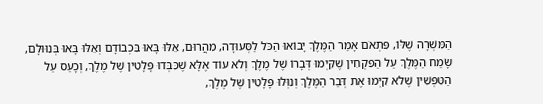הַמִּשְׁרָה שֶׁלּוֹ, פִּתְאֹם אָמַר הַמֶּלֶךְ יָבוֹאוּ הַכֹּל לַסְּעוּדָה, מִהֲרוּם, אֵלּוּ בָּאוּ בִּכְבוֹדָם וְאֵלּוּ בָּאוּ בְּנִוּוּלָם, שָׂמַח הַמֶּלֶךְ עַל הַפִּקְחִין שֶׁקִּיְמוּ דְּבָרוֹ שֶׁל מֶלֶךְ וְלֹא עוֹד אֶלָּא שֶׁכִּבְּדוּ פָּלָטִין שֶׁל מֶלֶךְ, וְכָעַס עַל הַטִּפְּשִׁין שֶׁלֹא קִיְּמוּ אֶת דְּבַר הַמֶּלֶךְ וְנִוְּלוּ פָּלָטִין שֶׁל מֶלֶךְ,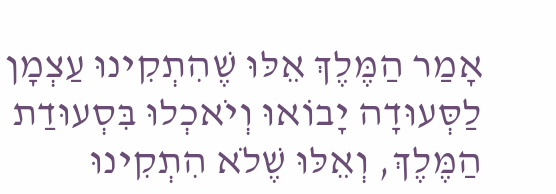אָמַר הַמֶּלֶךְ אֵלּוּ שֶׁהִתְקִינוּ עַצְמָן לַסְּעוּדָה יָבוֹאוּ וְיֹאכְלוּ בִּסְעוּדַת הַמֶּלֶךְ, וְאֵלּוּ שֶׁלֹא הִתְקִינוּ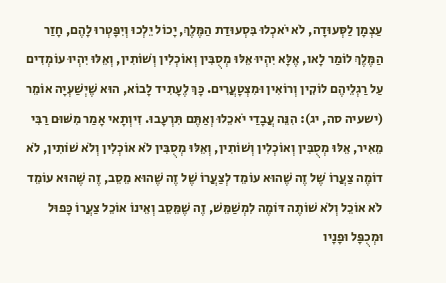עַצְמָן לַסְּעוּדָה, לֹא יֹאכְלוּ בִּסְעוּדַת הַמֶּלֶךְ, יָכוֹל יֵלְכוּ וְיִפָּטְרוּ לָהֶם, חָזַר הַמֶּלֶךְ לוֹמַר לָאו, אֶלָּא יִהְיוּ אֵלּוּ מְסֻבִּין וְאוֹכְלִין וְשׁוֹתִין, וְאֵלּוּ יִהְיוּ עוֹמְדִים עַל רַגְלֵיהֶם לוֹקִין וְרוֹאִין וּמִצְטָעֲרִים. כָּךְ לֶעָתִיד לָבוֹא, הוּא שֶׁיְשַׁעְיָה אוֹמֵר (ישעיה סה, יג): הִנֵּה עֲבָדַי יֹאכֵלוּ וְאַתֶּם תִּרְעָבוּ. זִיוְתָאי אָמַר מִשּׁוּם רַבִּי מֵאִיר, אֵלּוּ מְסֻבִּין וְאוֹכְלִין וְשׁוֹתִין, וְאֵלּוּ מְסֻבִּין לֹא אוֹכְלִין וְלֹא שׁוֹתִין, לֹא דוֹמֶה צַעֲרוֹ שֶׁל זֶה שֶׁהוּא עוֹמֵד לְצַעֲרוֹ שֶׁל זֶה שֶׁהוּא מֵסֵב, זֶה שֶׁהוּא עוֹמֵד לֹא אוֹכֵל וְלֹא שׁוֹתֶה דּוֹמֶה לִמְשַׁמֵּשׁ, זֶה שֶׁמֵּסֵב וְאֵינוֹ אוֹכֵל צַעֲרוֹ כָּפוּל וּמְכֻפָּל וּפָנָיו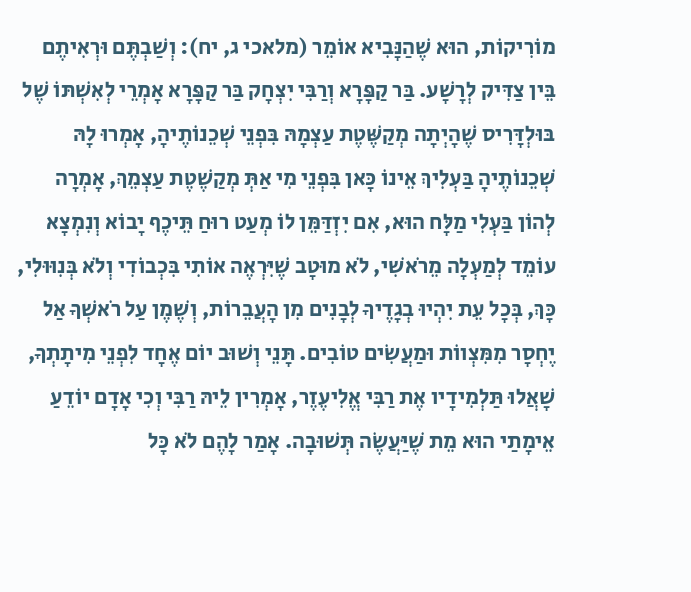מוֹרִיקוֹת, הוּא שֶׁהַנָּבִיא אוֹמֵר (מלאכי ג, יח): וְשַׁבְתֶּם וּרְאִיתֶם בֵּין צַדִּיק לְרָשָׁע. בַּר קַפָּרָא וְרַבִּי יִצְחָק בַּר קַפָּרָא אָמְרֵי לְאִשְׁתּוֹ שֶׁל בּוּלְדָּרִיס שֶׁהָיְתָה מְקַשֶּׁטֶת עַצְמָהּ בִּפְנֵי שְׁכֵנוֹתֶיהָ, אָמְרוּ לָהּ שְׁכֵנוֹתֶיהָ בַּעְלִיךְ אֵינוֹ כָּאן בִּפְנֵי מִי אַתְּ מְקַשֶׁטֶת עַצְמֵךְ, אָמְרָה לְהוֹן בַּעְלִי מַלָּח הוּא, אִם יִזְדַּמֵּן לוֹ מְעַט רוּחַ תֵּיכֶף יָבוֹא וְנִמְצָא עוֹמֵד לְמַעְלָה מֵרֹאשִׁי, לֹא מוּטָב שֶׁיִּרְאֶה אוֹתִי בִּכְבוֹדִי וְלֹא בְּנִוּוּלִי, כָּךְ, בְּכָל עֵת יִהְיוּ בְגָדֶיךָ לְבָנִים מִן הָעֲבֵרוֹת, וְשֶׁמֶן עַל רֹאשְׁךָ אַל יֶחְסָר מִמִּצְווֹת וּמַעֲשִׂים טוֹבִים. תָּנֵי וְשׁוּב יוֹם אֶחָד לִפְנֵי מִיתָתְךָ, שָׁאֲלוּ תַּלְמִידָיו אֶת רַבִּי אֱלִיעֶזֶר, אָמְרִין לֵיהּ רַבִּי וְכִי אָדָם יוֹדֵעַ אֵימָתַי הוּא מֵת שֶׁיַּעֲשֶׂה תְּשׁוּבָה. אָמַר לָהֶם לֹא כָּל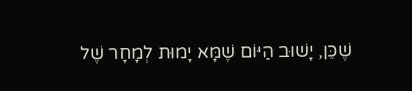שֶׁכֵּן, יָשׁוּב הַיּוֹם שֶׁמָּא יָמוּת לְמָחָר שֶׁל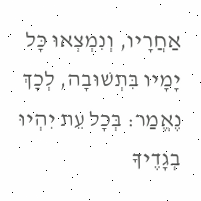אַחֲרָיו, וְנִמְצְאוּ כָּל יָמָיו בִּתְשׁוּבָה, לְכָךְ נֶאֱמַר: בְּכָל עֵת יִהְיוּ בְגָדֶיךָ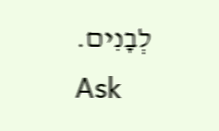לְבָנִים.
Ask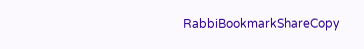RabbiBookmarkShareCopy